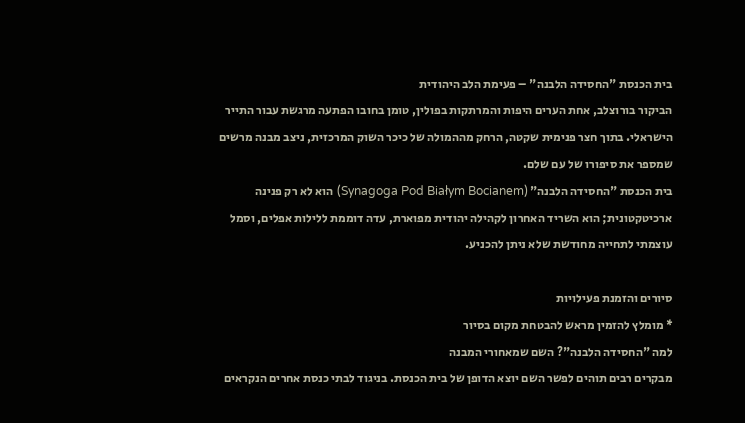בית הכנסת "החסידה הלבנה" – פעימת הלב היהודית
הביקור בורוצלב, אחת הערים היפות והמרתקות בפולין, טומן בחובו הפתעה מרגשת עבור התייר הישראלי. בתוך חצר פנימית שקטה, הרחק מההמולה של כיכר השוק המרכזית, ניצב מבנה מרשים שמספר את סיפורו של עם שלם.
בית הכנסת "החסידה הלבנה" (Synagoga Pod Białym Bocianem) הוא לא רק פנינה ארכיטקטונית; הוא השריד האחרון לקהילה יהודית מפוארת, עדה דוממת ללילות אפלים, וסמל עוצמתי לתחייה מחודשת שלא ניתן להכניע.

סיורים והזמנת פעילויות
* מומלץ להזמין מראש להבטחת מקום בסיור
למה "החסידה הלבנה"? השם שמאחורי המבנה
מבקרים רבים תוהים לפשר השם יוצא הדופן של בית הכנסת. בניגוד לבתי כנסת אחרים הנקראים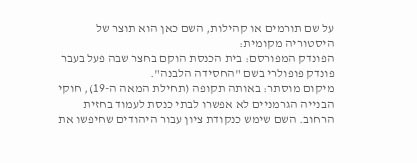על שם תורמים או קהילות, השם כאן הוא תוצר של היסטוריה מקומית:
הפונדק המפורסם: בית הכנסת הוקם בחצר שבה פעל בעבר פונדק פופולרי בשם "החסידה הלבנה".
מיקום מוסתר: באותה תקופה (תחילת המאה ה-19), חוקי הבנייה הגרמניים לא אפשרו לבתי כנסת לעמוד בחזית הרחוב. השם שימש כנקודת ציון עבור היהודים שחיפשו את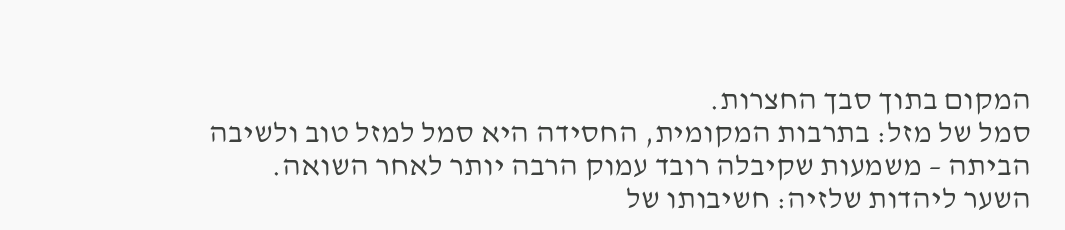המקום בתוך סבך החצרות.
סמל של מזל: בתרבות המקומית, החסידה היא סמל למזל טוב ולשיבה הביתה – משמעות שקיבלה רובד עמוק הרבה יותר לאחר השואה.
השער ליהדות שלזיה: חשיבותו של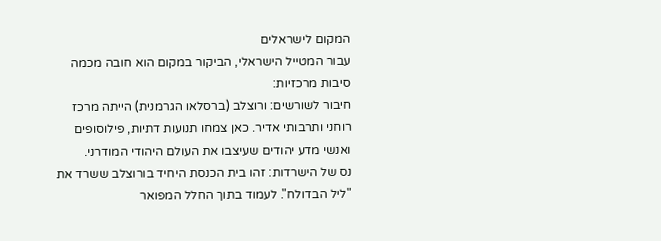המקום לישראלים
עבור המטייל הישראלי, הביקור במקום הוא חובה מכמה סיבות מרכזיות:
חיבור לשורשים: ורוצלב (ברסלאו הגרמנית) הייתה מרכז רוחני ותרבותי אדיר. כאן צמחו תנועות דתיות, פילוסופים ואנשי מדע יהודים שעיצבו את העולם היהודי המודרני.
נס של הישרדות: זהו בית הכנסת היחיד בורוצלב ששרד את "ליל הבדולח". לעמוד בתוך החלל המפואר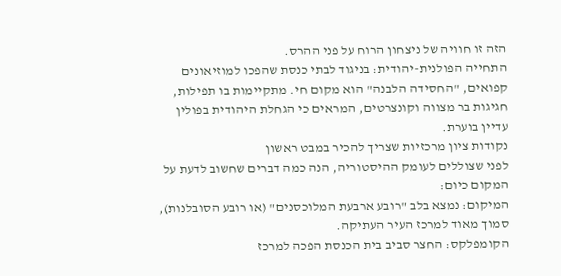הזה זו חוויה של ניצחון הרוח על פני ההרס.
התחייה הפולנית-יהודית: בניגוד לבתי כנסת שהפכו למוזיאונים קפואים, "החסידה הלבנה" הוא מקום חי. מתקיימות בו תפילות, חגיגות בר מצווה וקונצרטים, המראים כי הגחלת היהודית בפולין עדיין בוערת.
נקודות ציון מרכזיות שצריך להכיר במבט ראשון
לפני שצוללים לעומק ההיסטוריה, הנה כמה דברים שחשוב לדעת על המקום כיום:
המיקום: נמצא בלב "רובע ארבעת המלוכסנים" (או רובע הסובלנות), סמוך מאוד למרכז העיר העתיקה.
הקומפלקס: החצר סביב בית הכנסת הפכה למרכז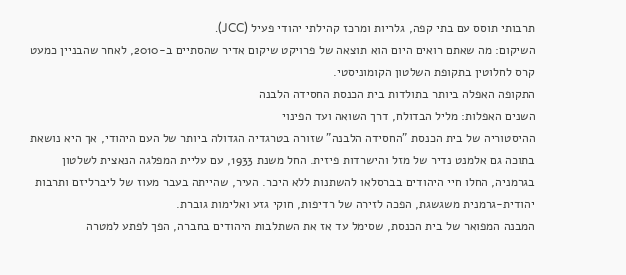תרבותי תוסס עם בתי קפה, גלריות ומרכז קהילתי יהודי פעיל (JCC).
השיקום: מה שאתם רואים היום הוא תוצאה של פרויקט שיקום אדיר שהסתיים ב-2010, לאחר שהבניין כמעט קרס לחלוטין בתקופת השלטון הקומוניסטי.
התקופה האפלה ביותר בתולדות בית הכנסת החסידה הלבנה
השנים האפלות: מליל הבדולח, דרך השואה ועד הפינוי
ההיסטוריה של בית הכנסת "החסידה הלבנה" שזורה בטרגדיה הגדולה ביותר של העם היהודי, אך היא נושאת בתוכה גם אלמנט נדיר של מזל והישרדות פיזית. החל משנת 1933, עם עליית המפלגה הנאצית לשלטון בגרמניה, החלו חיי היהודים בברסלאו להשתנות ללא היכר. העיר, שהייתה בעבר מעוז של ליברליזם ותרבות יהודית-גרמנית משגשגת, הפכה לזירה של רדיפות, חוקי גזע ואלימות גוברת.
המבנה המפואר של בית הכנסת, שסימל עד אז את השתלבות היהודים בחברה, הפך לפתע למטרה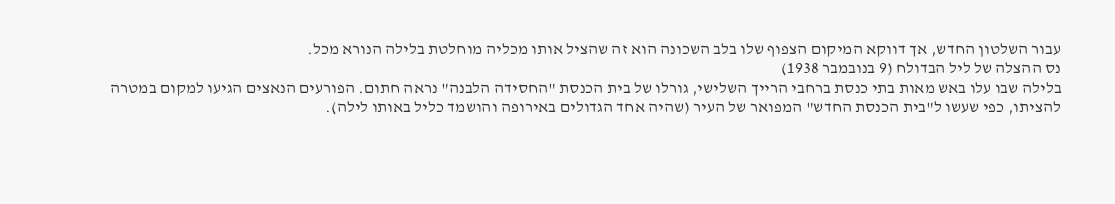עבור השלטון החדש, אך דווקא המיקום הצפוף שלו בלב השכונה הוא זה שהציל אותו מכליה מוחלטת בלילה הנורא מכל.
נס ההצלה של ליל הבדולח (9 בנובמבר 1938)
בלילה שבו עלו באש מאות בתי כנסת ברחבי הרייך השלישי, גורלו של בית הכנסת "החסידה הלבנה" נראה חתום. הפורעים הנאצים הגיעו למקום במטרה להציתו, כפי שעשו ל"בית הכנסת החדש" המפואר של העיר (שהיה אחד הגדולים באירופה והושמד כליל באותו לילה).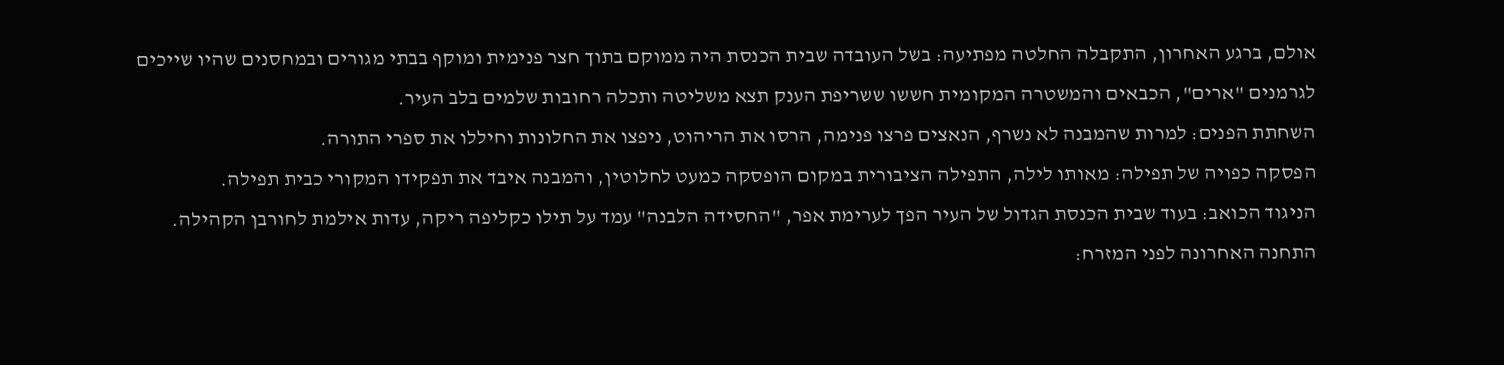אולם, ברגע האחרון, התקבלה החלטה מפתיעה: בשל העובדה שבית הכנסת היה ממוקם בתוך חצר פנימית ומוקף בבתי מגורים ובמחסנים שהיו שייכים לגרמנים "ארים", הכבאים והמשטרה המקומית חששו ששריפת הענק תצא משליטה ותכלה רחובות שלמים בלב העיר.
השחתת הפנים: למרות שהמבנה לא נשרף, הנאצים פרצו פנימה, הרסו את הריהוט, ניפצו את החלונות וחיללו את ספרי התורה.
הפסקה כפויה של תפילה: מאותו לילה, התפילה הציבורית במקום הופסקה כמעט לחלוטין, והמבנה איבד את תפקידו המקורי כבית תפילה.
הניגוד הכואב: בעוד שבית הכנסת הגדול של העיר הפך לערימת אפר, "החסידה הלבנה" עמד על תילו כקליפה ריקה, עדות אילמת לחורבן הקהילה.
התחנה האחרונה לפני המזרח: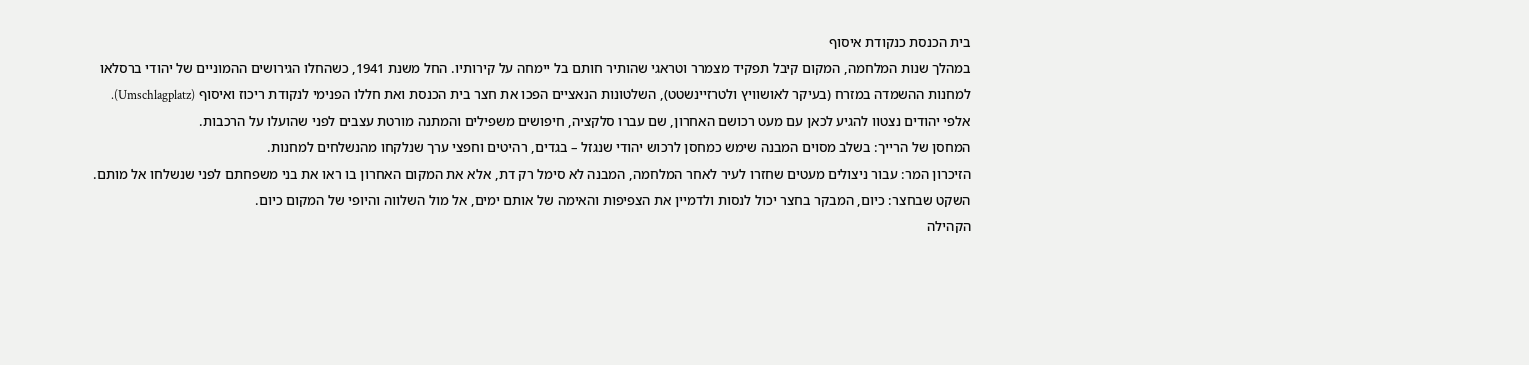בית הכנסת כנקודת איסוף
במהלך שנות המלחמה, המקום קיבל תפקיד מצמרר וטראגי שהותיר חותם בל יימחה על קירותיו. החל משנת 1941, כשהחלו הגירושים ההמוניים של יהודי ברסלאו למחנות ההשמדה במזרח (בעיקר לאושוויץ ולטרזיינשטט), השלטונות הנאציים הפכו את חצר בית הכנסת ואת חללו הפנימי לנקודת ריכוז ואיסוף (Umschlagplatz). אלפי יהודים נצטוו להגיע לכאן עם מעט רכושם האחרון, שם עברו סלקציה, חיפושים משפילים והמתנה מורטת עצבים לפני שהועלו על הרכבות.
המחסן של הרייך: בשלב מסוים המבנה שימש כמחסן לרכוש יהודי שנגזל – בגדים, רהיטים וחפצי ערך שנלקחו מהנשלחים למחנות.
הזיכרון המר: עבור ניצולים מעטים שחזרו לעיר לאחר המלחמה, המבנה לא סימל רק דת, אלא את המקום האחרון בו ראו את בני משפחתם לפני שנשלחו אל מותם.
השקט שבחצר: כיום, המבקר בחצר יכול לנסות ולדמיין את הצפיפות והאימה של אותם ימים, אל מול השלווה והיופי של המקום כיום.
הקהילה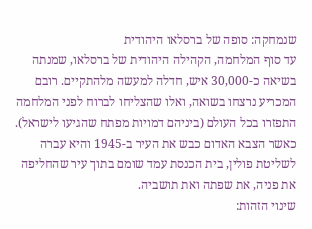שנמחקה: סופה של ברסלאו היהודית
עד סוף המלחמה, הקהילה היהודית של ברסלאו, שמנתה בשיאה כ-30,000 איש, חדלה למעשה מלהתקיים. רובם המכריע נרצחו בשואה, ואלו שהצליחו לברוח לפני המלחמה התפזרו בכל העולם (ביניהם דמויות מפתח שהגיעו לישראל). כאשר הצבא האדום כבש את העיר ב-1945 והיא עברה לשליטת פולין, בית הכנסת עמד שומם בתוך עיר שהחליפה את פניה, את שפתה ואת תושביה.
שינוי הזהות: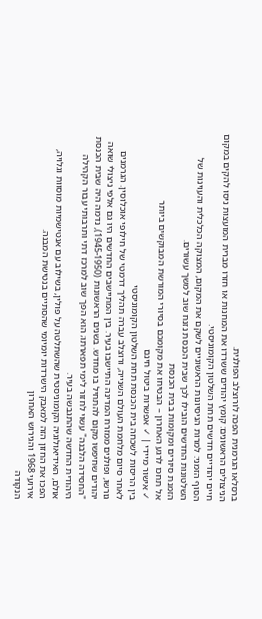ברסלאו הגרמנית הפכה לורוצלב הפולנית.
הניצולים הראשונים: קומץ יהודים ששרדו את המחנות או חזרו מברית המועצות ניסו להקים במקום חיים יהודיים חדשים תחת השלטון הקומוניסטי.
הסוף הזמני: למרות הניסיונות הראשוניים לשקם את המקום, המצוקה הכלכלית והעוינות של השלטונות החדשים הובילו לכך שבית הכנסת נזנח שוב למשך עשורים.
הזמנת סיורים ומקומות בבית הכנסת
אל תחכו לרגע האחרון – הבטיחו את מקומכם בסיורי המורשת המבוקשים ביותר
✓ אישור מיידי | ✓ אפשרות ביטול חינם
בין הריסות לשכחה בית הכנסת תחת השלטון הקומוניסטי
לאחר סיום מלחמת העולם השנייה, ורוצלב עברה תהליך דרמטי של חילופי אוכלוסין. הגרמנים גורשו, ופולנים ממזרח המדינה התיישבו בעיר. בין המתיישבים החדשים היו גם אלפי ניצולי שואה יהודים שחיפשו מקום להתחיל בו מחדש. בשנים הראשונות (1945-1950), נדמה היה שבית הכנסת "החסידה הלבנה" עשוי לחזור לימי תפארתו; הוא הפך שוב למרכז דתי ותרבותי עבור הקהילה היהודית החדשה שהתגבשה בעיר.
אולם, האידיאולוגיה הקומוניסטית שהשתלטה על פולין, בשילוב עם אנטישמיות מוסוות וגלויה, הפכו את החזון הזה למאבק הישרדות יומיומי שהסתיים בנטישת המבנה.
אירועי 1968 והגירוש האחרון
הנקודה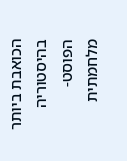הכואבת ביותר בהיסטוריה הפוסט-מלחמתית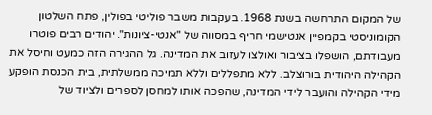של המקום התרחשה בשנת 1968. בעקבות משבר פוליטי בפולין, פתח השלטון הקומוניסטי בקמפיין אנטישמי חריף במסווה של "אנטי-ציונות". יהודים רבים פוטרו מעבודתם, הושפלו בציבור ואולצו לעזוב את המדינה. גל ההגירה הזה כמעט וחיסל את הקהילה היהודית בורוצלב. ללא מתפללים וללא תמיכה ממשלתית, בית הכנסת הופקע מידי הקהילה והועבר לידי המדינה, שהפכה אותו למחסן לספרים ולציוד של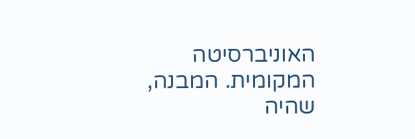האוניברסיטה המקומית. המבנה, שהיה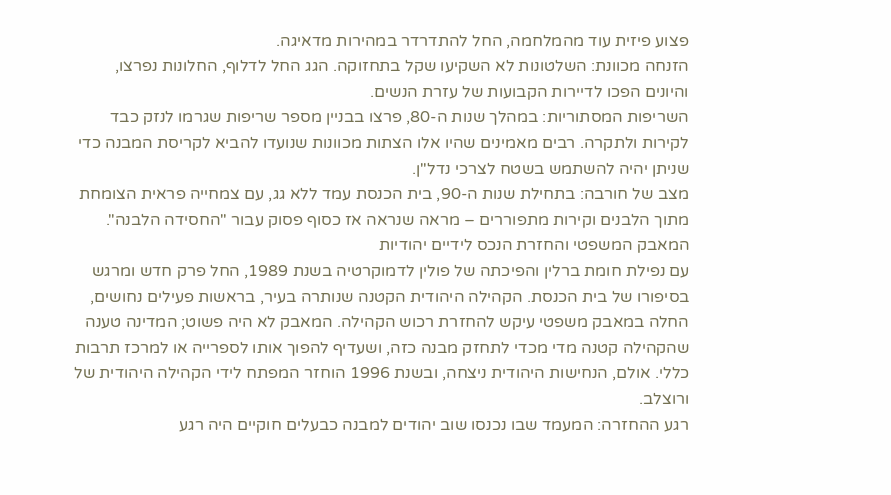פצוע פיזית עוד מהמלחמה, החל להתדרדר במהירות מדאיגה.
הזנחה מכוונת: השלטונות לא השקיעו שקל בתחזוקה. הגג החל לדלוף, החלונות נפרצו, והיונים הפכו לדיירות הקבועות של עזרת הנשים.
השריפות המסתוריות: במהלך שנות ה-80, פרצו בבניין מספר שריפות שגרמו לנזק כבד לקירות ולתקרה. רבים מאמינים שהיו אלו הצתות מכוונות שנועדו להביא לקריסת המבנה כדי שניתן יהיה להשתמש בשטח לצרכי נדל"ן.
מצב של חורבה: בתחילת שנות ה-90, בית הכנסת עמד ללא גג, עם צמחייה פראית הצומחת מתוך הלבנים וקירות מתפוררים – מראה שנראה אז כסוף פסוק עבור "החסידה הלבנה".
המאבק המשפטי והחזרת הנכס לידיים יהודיות
עם נפילת חומת ברלין והפיכתה של פולין לדמוקרטיה בשנת 1989, החל פרק חדש ומרגש בסיפורו של בית הכנסת. הקהילה היהודית הקטנה שנותרה בעיר, בראשות פעילים נחושים, החלה במאבק משפטי עיקש להחזרת רכוש הקהילה. המאבק לא היה פשוט; המדינה טענה שהקהילה קטנה מדי מכדי לתחזק מבנה כזה, ושעדיף להפוך אותו לספרייה או למרכז תרבות כללי. אולם, הנחישות היהודית ניצחה, ובשנת 1996 הוחזר המפתח לידי הקהילה היהודית של ורוצלב.
רגע ההחזרה: המעמד שבו נכנסו שוב יהודים למבנה כבעלים חוקיים היה רגע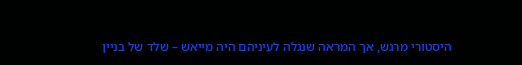היסטורי מרגש, אך המראה שנגלה לעיניהם היה מייאש – שלד של בניין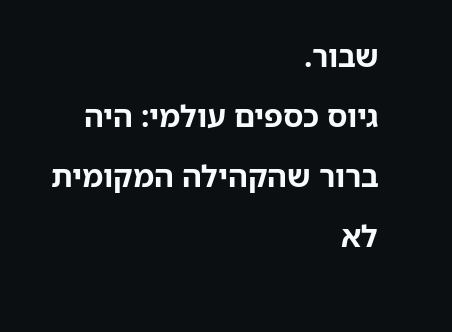שבור.
גיוס כספים עולמי: היה ברור שהקהילה המקומית לא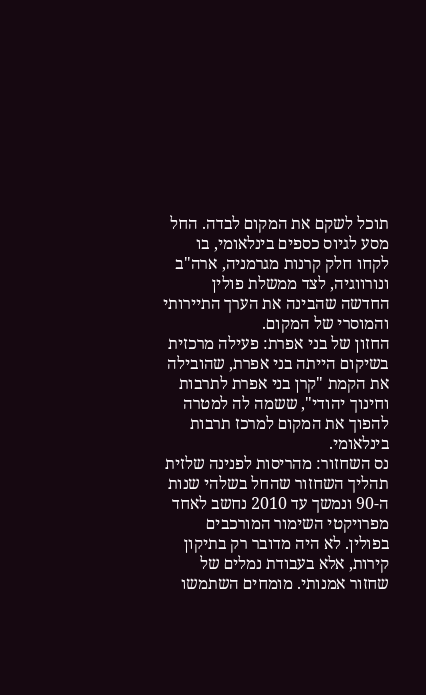תוכל לשקם את המקום לבדה. החל מסע לגיוס כספים בינלאומי, בו לקחו חלק קרנות מגרמניה, ארה"ב ונורווגיה, לצד ממשלת פולין החדשה שהבינה את הערך התיירותי והמוסרי של המקום.
החזון של בני אפרת: פעילה מרכזית בשיקום הייתה בני אפרת, שהובילה את הקמת "קרן בני אפרת לתרבות וחינוך יהודי", ששמה לה למטרה להפוך את המקום למרכז תרבות בינלאומי.
נס השחזור: מהריסות לפנינה שלזית
תהליך השחזור שהחל בשלהי שנות ה-90 ונמשך עד 2010 נחשב לאחד מפרויקטי השימור המורכבים בפולין. לא היה מדובר רק בתיקון קירות, אלא בעבודת נמלים של שחזור אמנותי. מומחים השתמשו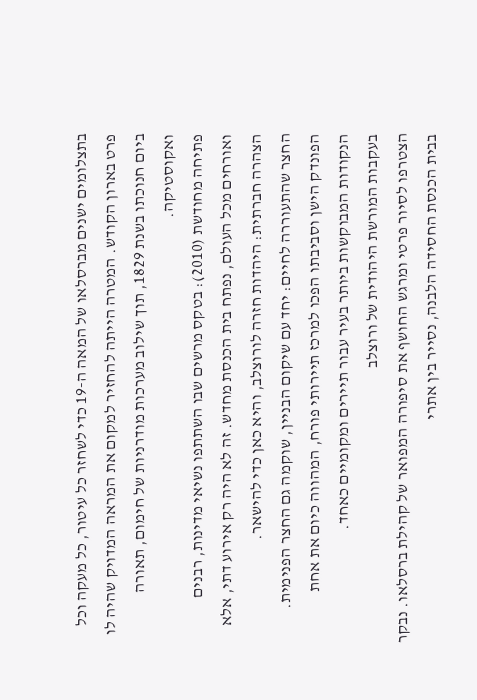בתצלומים ישנים מברסלאו של המאה ה-19 כדי לשחזר כל עיטור, כל מעקה וכל פרט בארון הקודש. המטרה הייתה להחזיר למקום את המראה המדויק שהיה לו ביום חנוכתו בשנת 1829, תוך שילוב מערכות מודרניות של חימום, תאורה ואקוסטיקה.
פתיחה מחודשת (2010): בטקס מרשים שבו השתתפו נשיאי מדינות, רבנים ואורחים מכל העולם, נפתח בית הכנסת מחדש. זה לא היה רק אירוע דתי, אלא הצהרה חברתית: היהדות חזרה לורוצלב, והיא כאן כדי להישאר.
החצר שהתעוררה לחיים: יחד עם שיקום הבניין, שוקמה גם החצר הפנימית. הפונדק הישן וסביבתו הפכו למרכז תיירותי פורח, המהווה כיום את אחת הנקודות המבוקשות ביותר בעיר עבור תיירים ומקומיים כאחד.
בעקבות המורשת היהודית של ורוצלב
הצטרפו לסיור פרטי ומרגש החושף את סיפורה המפואר של קהילת ברסלאו. נבקר בבית הכנסת החסידה הלבנה, נסייר בין אתרי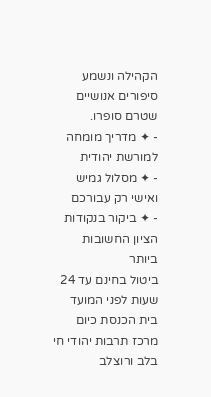הקהילה ונשמע סיפורים אנושיים שטרם סופרו.
- ✦ מדריך מומחה למורשת יהודית
- ✦ מסלול גמיש ואישי רק עבורכם
- ✦ ביקור בנקודות הציון החשובות ביותר
ביטול בחינם עד 24 שעות לפני המועד
בית הכנסת כיום מרכז תרבות יהודי חי בלב ורוצלב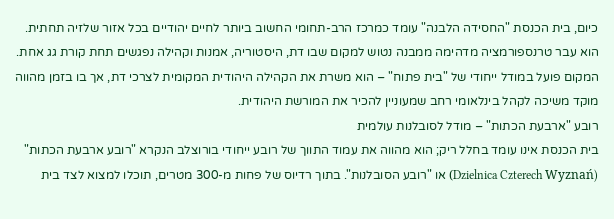כיום, בית הכנסת "החסידה הלבנה" עומד כמרכז הרב-תחומי החשוב ביותר לחיים יהודיים בכל אזור שלזיה תחתית. הוא עבר טרנספורמציה מדהימה ממבנה נטוש למקום שבו דת, היסטוריה, אמנות וקהילה נפגשים תחת קורת גג אחת. המקום פועל במודל ייחודי של "בית פתוח" – הוא משרת את הקהילה היהודית המקומית לצרכי דת, אך בו בזמן מהווה מוקד משיכה לקהל בינלאומי רחב שמעוניין להכיר את המורשת היהודית.
רובע "ארבעת הכתות" – מודל לסובלנות עולמית
בית הכנסת אינו עומד בחלל ריק; הוא מהווה את עמוד התווך של רובע ייחודי בורוצלב הנקרא "רובע ארבעת הכתות" (Dzielnica Czterech Wyznań) או "רובע הסובלנות". בתוך רדיוס של פחות מ-300 מטרים, תוכלו למצוא לצד בית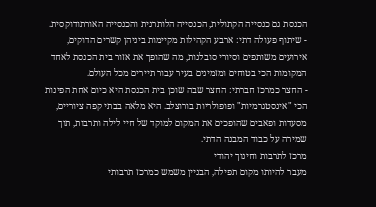הכנסת גם כנסייה הקתולית, הכנסייה הלותרנית והכנסייה האורתודוקסית.
- שיתוף פעולה דתי: ארבע הקהילות מקיימות ביניהן קשרים הדוקים, אירועים משותפים וסיורי סובלנות, מה שהופך את אזור בית הכנסת לאחד המקומות הכי בטוחים ומזמינים בעיר עבור תיירים מכל העולם.
- החצר כמרכז חברתי: החצר שבה שוכן בית הכנסת היא כיום אחת הפינות הכי "אינסטגרמיות" ופופולריות בורוצלב. היא מלאה בבתי קפה ציוריים, מסעדות ופאבים שהופכים את המקום למוקד של חיי לילה ותרבות, תוך שמירה על כבוד המבנה הדתי.
מרכז לתרבות וחינוך יהודי
מעבר להיותו מקום תפילה, הבניין משמש כמרכז תרבותי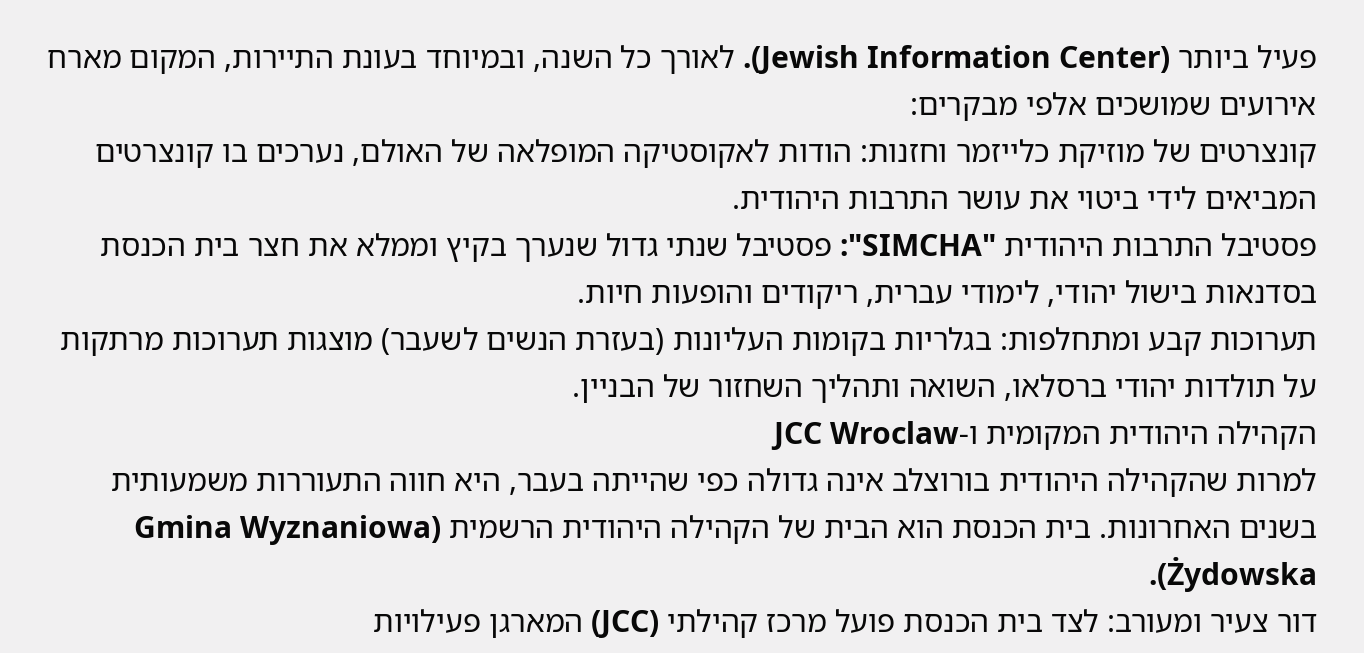פעיל ביותר (Jewish Information Center). לאורך כל השנה, ובמיוחד בעונת התיירות, המקום מארח אירועים שמושכים אלפי מבקרים:
קונצרטים של מוזיקת כלייזמר וחזנות: הודות לאקוסטיקה המופלאה של האולם, נערכים בו קונצרטים המביאים לידי ביטוי את עושר התרבות היהודית.
פסטיבל התרבות היהודית "SIMCHA": פסטיבל שנתי גדול שנערך בקיץ וממלא את חצר בית הכנסת בסדנאות בישול יהודי, לימודי עברית, ריקודים והופעות חיות.
תערוכות קבע ומתחלפות: בגלריות בקומות העליונות (בעזרת הנשים לשעבר) מוצגות תערוכות מרתקות על תולדות יהודי ברסלאו, השואה ותהליך השחזור של הבניין.
הקהילה היהודית המקומית ו-JCC Wroclaw
למרות שהקהילה היהודית בורוצלב אינה גדולה כפי שהייתה בעבר, היא חווה התעוררות משמעותית בשנים האחרונות. בית הכנסת הוא הבית של הקהילה היהודית הרשמית (Gmina Wyznaniowa Żydowska).
דור צעיר ומעורב: לצד בית הכנסת פועל מרכז קהילתי (JCC) המארגן פעילויות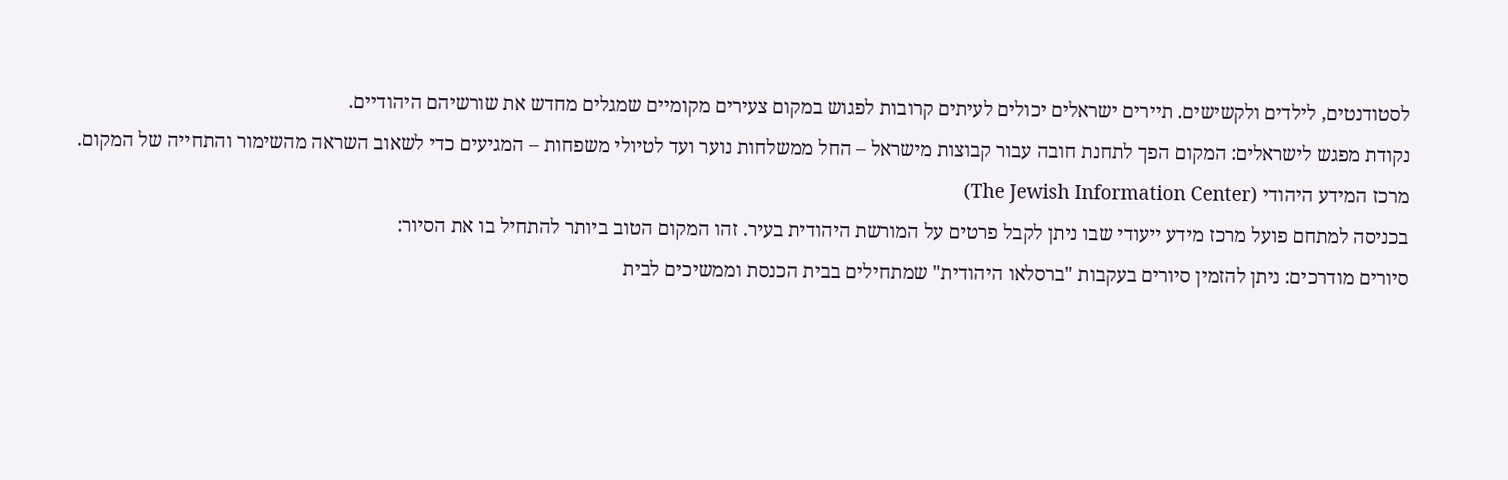לסטודנטים, לילדים ולקשישים. תיירים ישראלים יכולים לעיתים קרובות לפגוש במקום צעירים מקומיים שמגלים מחדש את שורשיהם היהודיים.
נקודת מפגש לישראלים: המקום הפך לתחנת חובה עבור קבוצות מישראל – החל ממשלחות נוער ועד לטיולי משפחות – המגיעים כדי לשאוב השראה מהשימור והתחייה של המקום.
מרכז המידע היהודי (The Jewish Information Center)
בכניסה למתחם פועל מרכז מידע ייעודי שבו ניתן לקבל פרטים על המורשת היהודית בעיר. זהו המקום הטוב ביותר להתחיל בו את הסיור:
סיורים מודרכים: ניתן להזמין סיורים בעקבות "ברסלאו היהודית" שמתחילים בבית הכנסת וממשיכים לבית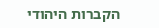הקברות היהודי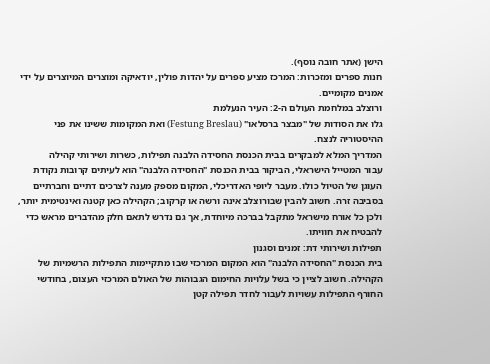הישן (אתר חובה נוסף).
חנות ספרים ומזכרות: המרכז מציע ספרים על יהדות פולין, יודאיקה ומוצרים המיוצרים על ידי אמנים מקומיים.
ורוצלב במלחמת העולם ה-2: העיר הנעלמת
גלו את הסודות של "מבצר ברסלאו" (Festung Breslau) ואת המקומות ששינו את פני ההיסטוריה לנצח.
המדריך המלא למבקרים בבית הכנסת החסידה הלבנה תפילות, כשרות ושירותי קהילה
עבור המטייל הישראלי, הביקור בבית הכנסת "החסידה הלבנה" הוא לעיתים קרובות נקודת העוגן של הטיול כולו. מעבר ליופי האדריכלי, המקום מספק מענה לצרכים דתיים וחברתיים בסביבה זרה. חשוב להבין שבורוצלב אינה ורשה או קרקוב; הקהילה כאן קטנה ואינטימית יותר, ולכן כל אורח מישראל מתקבל בברכה מיוחדת, אך גם נדרש לתאם חלק מהדברים מראש כדי להבטיח את חוויתו.
תפילות ושירותי דת: זמנים וסגנון
בית הכנסת "החסידה הלבנה" הוא המקום המרכזי שבו מתקיימות התפילות הרשמיות של הקהילה. חשוב לציין כי בשל עלויות החימום הגבוהות של האולם המרכזי העצום, בחודשי החורף התפילות עשויות לעבור לחדר תפילה קטן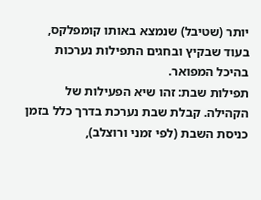יותר (שטיבל) שנמצא באותו קומפלקס, בעוד שבקיץ ובחגים התפילות נערכות בהיכל המפואר.
תפילות שבת: זהו שיא הפעילות של הקהילה. קבלת שבת נערכת בדרך כלל בזמן כניסת השבת (לפי זמני ורוצלב),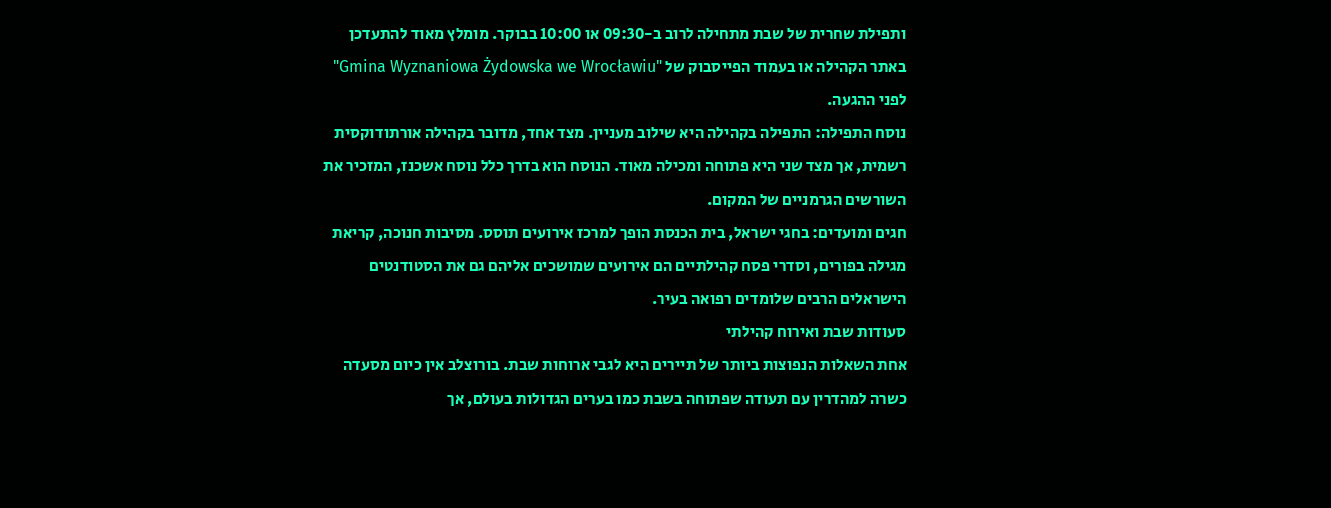ותפילת שחרית של שבת מתחילה לרוב ב-09:30 או 10:00 בבוקר. מומלץ מאוד להתעדכן באתר הקהילה או בעמוד הפייסבוק של "Gmina Wyznaniowa Żydowska we Wrocławiu" לפני ההגעה.
נוסח התפילה: התפילה בקהילה היא שילוב מעניין. מצד אחד, מדובר בקהילה אורתודוקסית רשמית, אך מצד שני היא פתוחה ומכילה מאוד. הנוסח הוא בדרך כלל נוסח אשכנז, המזכיר את השורשים הגרמניים של המקום.
חגים ומועדים: בחגי ישראל, בית הכנסת הופך למרכז אירועים תוסס. מסיבות חנוכה, קריאת מגילה בפורים, וסדרי פסח קהילתיים הם אירועים שמושכים אליהם גם את הסטודנטים הישראלים הרבים שלומדים רפואה בעיר.
סעודות שבת ואירוח קהילתי
אחת השאלות הנפוצות ביותר של תיירים היא לגבי ארוחות שבת. בורוצלב אין כיום מסעדה כשרה למהדרין עם תעודה שפתוחה בשבת כמו בערים הגדולות בעולם, אך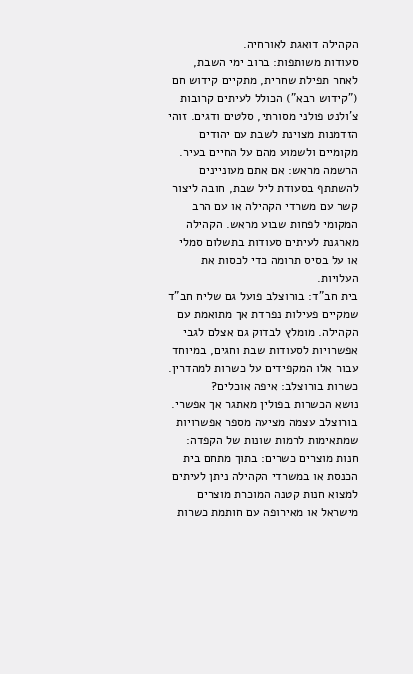הקהילה דואגת לאורחיה.
סעודות משותפות: ברוב ימי השבת, לאחר תפילת שחרית, מתקיים קידוש חם ("קידוש רבא") הכולל לעיתים קרובות צ'ולנט פולני מסורתי, סלטים ודגים. זוהי הזדמנות מצוינת לשבת עם יהודים מקומיים ולשמוע מהם על החיים בעיר.
הרשמה מראש: אם אתם מעוניינים להשתתף בסעודת ליל שבת, חובה ליצור קשר עם משרדי הקהילה או עם הרב המקומי לפחות שבוע מראש. הקהילה מארגנת לעיתים סעודות בתשלום סמלי או על בסיס תרומה כדי לכסות את העלויות.
בית חב"ד: בורוצלב פועל גם שליח חב"ד שמקיים פעילות נפרדת אך מתואמת עם הקהילה. מומלץ לבדוק גם אצלם לגבי אפשרויות לסעודות שבת וחגים, במיוחד עבור אלו המקפידים על כשרות למהדרין.
כשרות בורוצלב: איפה אוכלים?
נושא הכשרות בפולין מאתגר אך אפשרי. בורוצלב עצמה מציעה מספר אפשרויות שמתאימות לרמות שונות של הקפדה:
חנות מוצרים כשרים: בתוך מתחם בית הכנסת או במשרדי הקהילה ניתן לעיתים למצוא חנות קטנה המוכרת מוצרים מישראל או מאירופה עם חותמת כשרות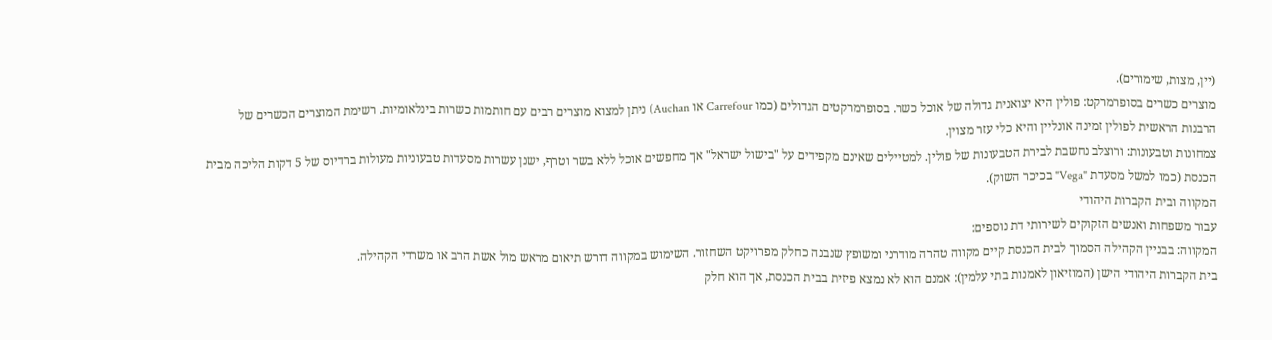(יין, מצות, שימורים).
מוצרים כשרים בסופרמרקט: פולין היא יצואנית גדולה של אוכל כשר. בסופרמרקטים הגדולים (כמו Carrefour או Auchan) ניתן למצוא מוצרים רבים עם חותמות כשרות בינלאומיות. רשימת המוצרים הכשרים של הרבנות הראשית לפולין זמינה אונליין והיא כלי עזר מצוין.
צמחונות וטבעונות: ורוצלב נחשבת לבירת הטבעונות של פולין. למטיילים שאינם מקפידים על "בישול ישראל" אך מחפשים אוכל ללא בשר וטרף, ישנן עשרות מסעדות טבעוניות מעולות ברדיוס של 5 דקות הליכה מבית הכנסת (כמו למשל מסעדת "Vega" בכיכר השוק).
המקווה ובית הקברות היהודי
עבור משפחות ואנשים הזקוקים לשירותי דת נוספים:
המקווה: בבניין הקהילה הסמוך לבית הכנסת קיים מקווה טהרה מודרני ומשופץ שנבנה כחלק מפרויקט השחזור. השימוש במקווה דורש תיאום מראש מול אשת הרב או משרדי הקהילה.
בית הקברות היהודי הישן (המוזיאון לאמנות בתי עלמין): אמנם הוא לא נמצא פיזית בבית הכנסת, אך הוא חלק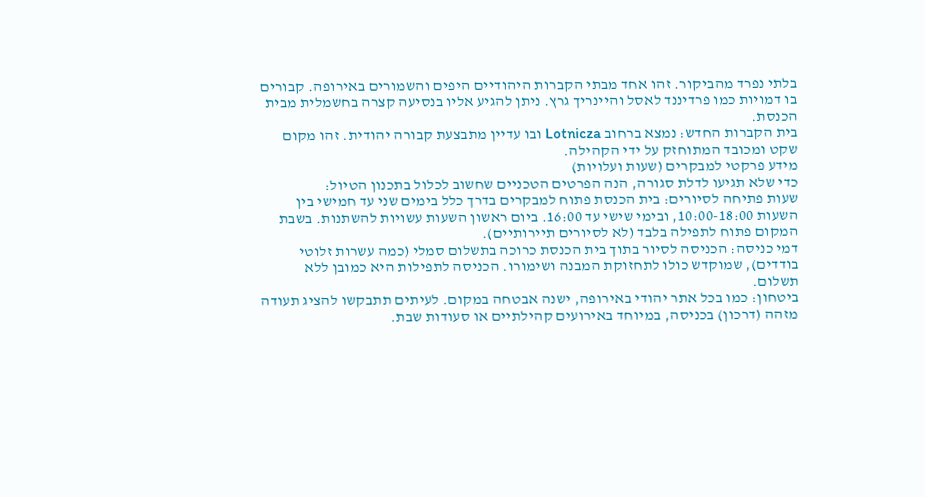בלתי נפרד מהביקור. זהו אחד מבתי הקברות היהודיים היפים והשמורים באירופה. קבורים בו דמויות כמו פרדיננד לאסל והיינריך גרץ. ניתן להגיע אליו בנסיעה קצרה בחשמלית מבית הכנסת.
בית הקברות החדש: נמצא ברחוב Lotnicza ובו עדיין מתבצעת קבורה יהודית. זהו מקום שקט ומכובד המתוחזק על ידי הקהילה.
מידע פרקטי למבקרים (שעות ועלויות)
כדי שלא תגיעו לדלת סגורה, הנה הפרטים הטכניים שחשוב לכלול בתכנון הטיול:
שעות פתיחה לסיורים: בית הכנסת פתוח למבקרים בדרך כלל בימים שני עד חמישי בין השעות 10:00-18:00, ובימי שישי עד 16:00. ביום ראשון השעות עשויות להשתנות. בשבת המקום פתוח לתפילה בלבד (לא לסיורים תיירותיים).
דמי כניסה: הכניסה לסיור בתוך בית הכנסת כרוכה בתשלום סמלי (כמה עשרות זלוטי בודדים), שמוקדש כולו לתחזוקת המבנה ושימורו. הכניסה לתפילות היא כמובן ללא תשלום.
ביטחון: כמו בכל אתר יהודי באירופה, ישנה אבטחה במקום. לעיתים תתבקשו להציג תעודה מזהה (דרכון) בכניסה, במיוחד באירועים קהילתיים או סעודות שבת.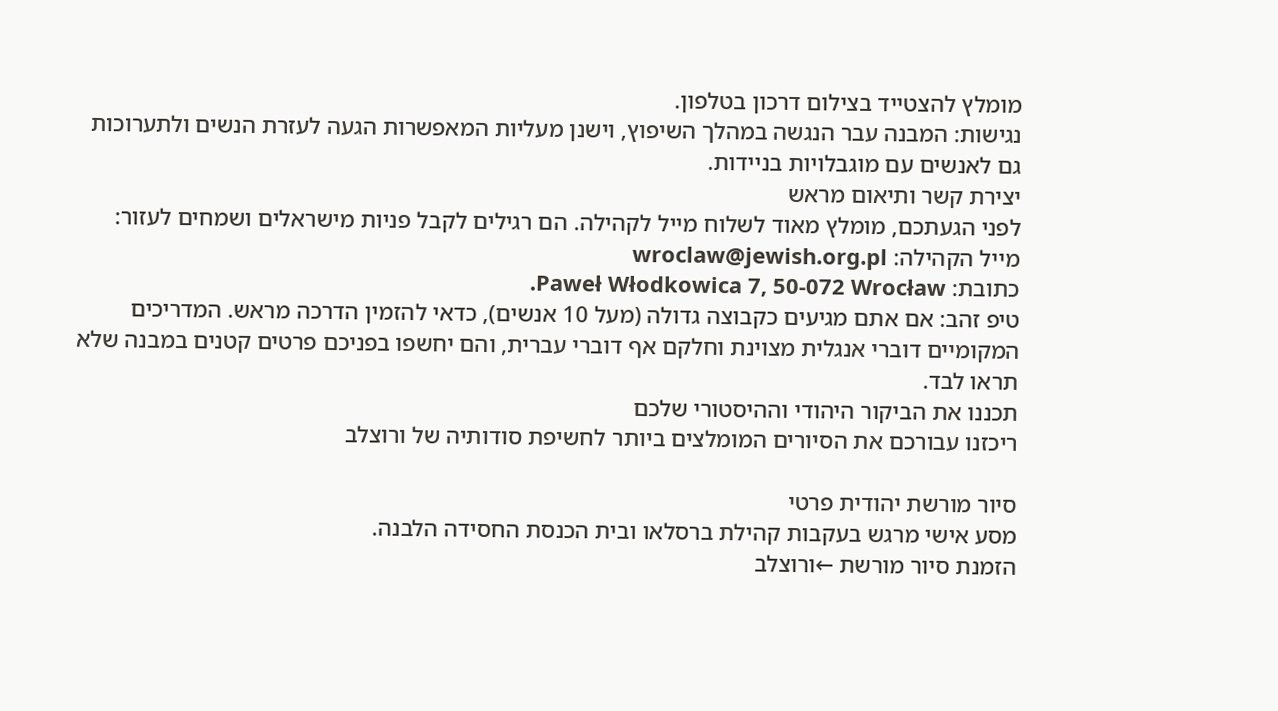מומלץ להצטייד בצילום דרכון בטלפון.
נגישות: המבנה עבר הנגשה במהלך השיפוץ, וישנן מעליות המאפשרות הגעה לעזרת הנשים ולתערוכות גם לאנשים עם מוגבלויות בניידות.
יצירת קשר ותיאום מראש
לפני הגעתכם, מומלץ מאוד לשלוח מייל לקהילה. הם רגילים לקבל פניות מישראלים ושמחים לעזור:
מייל הקהילה: wroclaw@jewish.org.pl
כתובת: Paweł Włodkowica 7, 50-072 Wrocław.
טיפ זהב: אם אתם מגיעים כקבוצה גדולה (מעל 10 אנשים), כדאי להזמין הדרכה מראש. המדריכים המקומיים דוברי אנגלית מצוינת וחלקם אף דוברי עברית, והם יחשפו בפניכם פרטים קטנים במבנה שלא תראו לבד.
תכננו את הביקור היהודי וההיסטורי שלכם
ריכזנו עבורכם את הסיורים המומלצים ביותר לחשיפת סודותיה של ורוצלב

סיור מורשת יהודית פרטי
מסע אישי מרגש בעקבות קהילת ברסלאו ובית הכנסת החסידה הלבנה.
הזמנת סיור מורשת ←ורוצלב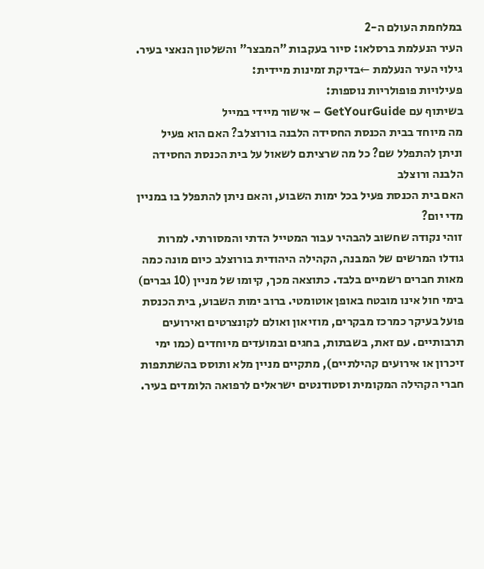במלחמת העולם ה-2
העיר הנעלמת ברסלאו: סיור בעקבות "המבצר" והשלטון הנאצי בעיר.
גילוי העיר הנעלמת ←בדיקת זמינות מיידית:
פעילויות פופולריות נוספות:
בשיתוף עם GetYourGuide – אישור מיידי במייל
מה מיוחד בבית הכנסת החסידה הלבנה בורוצלב? האם הוא פעיל וניתן להתפלל שם? כל מה שרציתם לשאול על בית הכנסת החסידה הלבנה ורוצלב
האם בית הכנסת פעיל בכל ימות השבוע, והאם ניתן להתפלל בו במניין מדי יום?
זוהי נקודה שחשוב להבהיר עבור המטייל הדתי והמסורתי. למרות גודלו המרשים של המבנה, הקהילה היהודית בורוצלב כיום מונה כמה מאות חברים רשמיים בלבד. כתוצאה מכך, קיומו של מניין (10 גברים) בימי חול אינו מובטח באופן אוטומטי. ברוב ימות השבוע, בית הכנסת פועל בעיקר כמרכז מבקרים, מוזיאון ואולם לקונצרטים ואירועים תרבותיים. עם זאת, בשבתות, בחגים ובמועדים מיוחדים (כמו ימי זיכרון או אירועים קהילתיים), מתקיים מניין מלא ותוסס בהשתתפות חברי הקהילה המקומית וסטודנטים ישראלים לרפואה הלומדים בעיר.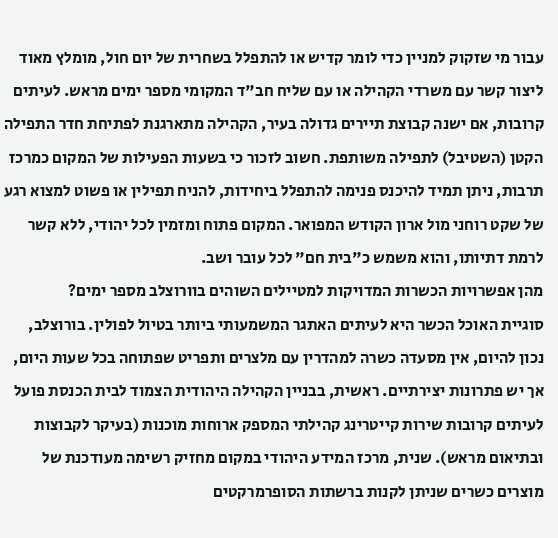עבור מי שזקוק למניין כדי לומר קדיש או להתפלל בשחרית של יום חול, מומלץ מאוד ליצור קשר עם משרדי הקהילה או עם שליח חב"ד המקומי מספר ימים מראש. לעיתים קרובות, אם ישנה קבוצת תיירים גדולה בעיר, הקהילה מתארגנת לפתיחת חדר התפילה הקטן (השטיבל) לתפילה משותפת. חשוב לזכור כי בשעות הפעילות של המקום כמרכז תרבות, ניתן תמיד להיכנס פנימה להתפלל ביחידות, להניח תפילין או פשוט למצוא רגע של שקט רוחני מול ארון הקודש המפואר. המקום פתוח ומזמין לכל יהודי, ללא קשר לרמת דתיותו, והוא משמש כ"בית חם" לכל עובר ושב.
מהן אפשרויות הכשרות המדויקות למטיילים השוהים בוורוצלב מספר ימים?
סוגיית האוכל הכשר היא לעיתים האתגר המשמעותי ביותר בטיול לפולין. בורוצלב, נכון להיום, אין מסעדה כשרה למהדרין עם מלצרים ותפריט שפתוחה בכל שעות היום, אך יש פתרונות יצירתיים. ראשית, בבניין הקהילה היהודית הצמוד לבית הכנסת פועל לעיתים קרובות שירות קייטרינג קהילתי המספק ארוחות מוכנות (בעיקר לקבוצות ובתיאום מראש). שנית, מרכז המידע היהודי במקום מחזיק רשימה מעודכנת של מוצרים כשרים שניתן לקנות ברשתות הסופרמרקטים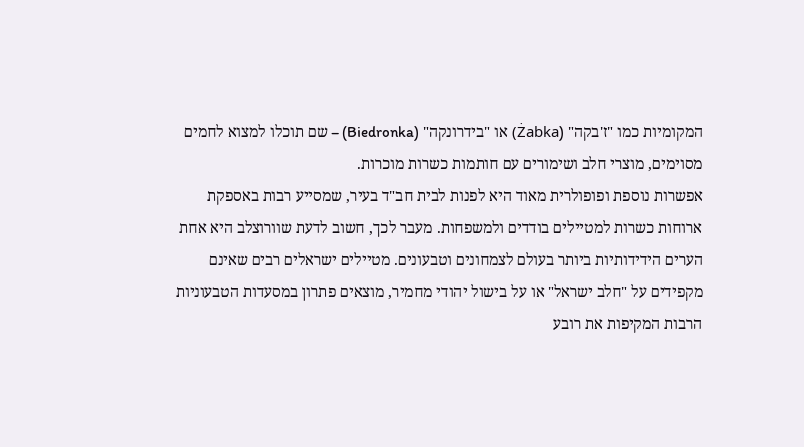המקומיות כמו "ז'בקה" (Żabka) או "בידרונקה" (Biedronka) – שם תוכלו למצוא לחמים מסוימים, מוצרי חלב ושימורים עם חותמות כשרות מוכרות.
אפשרות נוספת ופופולרית מאוד היא לפנות לבית חב"ד בעיר, שמסייע רבות באספקת ארוחות כשרות למטיילים בודדים ולמשפחות. מעבר לכך, חשוב לדעת שוורוצלב היא אחת הערים הידידותיות ביותר בעולם לצמחונים וטבעונים. מטיילים ישראלים רבים שאינם מקפידים על "חלב ישראל" או על בישול יהודי מחמיר, מוצאים פתרון במסעדות הטבעוניות הרבות המקיפות את רובע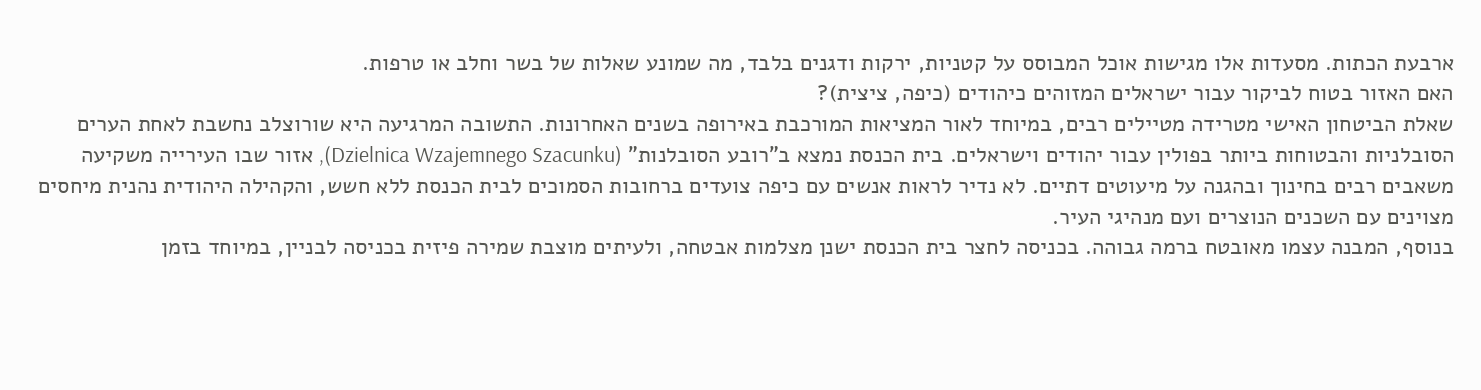ארבעת הכתות. מסעדות אלו מגישות אוכל המבוסס על קטניות, ירקות ודגנים בלבד, מה שמונע שאלות של בשר וחלב או טרפות.
האם האזור בטוח לביקור עבור ישראלים המזוהים כיהודים (כיפה, ציצית)?
שאלת הביטחון האישי מטרידה מטיילים רבים, במיוחד לאור המציאות המורכבת באירופה בשנים האחרונות. התשובה המרגיעה היא שורוצלב נחשבת לאחת הערים הסובלניות והבטוחות ביותר בפולין עבור יהודים וישראלים. בית הכנסת נמצא ב"רובע הסובלנות" (Dzielnica Wzajemnego Szacunku), אזור שבו העירייה משקיעה משאבים רבים בחינוך ובהגנה על מיעוטים דתיים. לא נדיר לראות אנשים עם כיפה צועדים ברחובות הסמוכים לבית הכנסת ללא חשש, והקהילה היהודית נהנית מיחסים מצוינים עם השכנים הנוצרים ועם מנהיגי העיר.
בנוסף, המבנה עצמו מאובטח ברמה גבוהה. בכניסה לחצר בית הכנסת ישנן מצלמות אבטחה, ולעיתים מוצבת שמירה פיזית בכניסה לבניין, במיוחד בזמן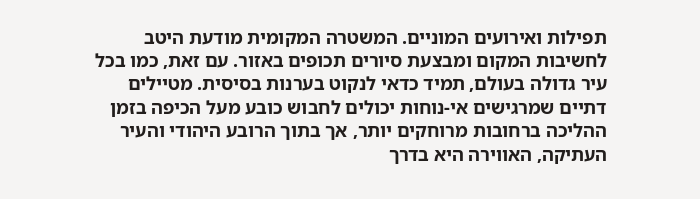תפילות ואירועים המוניים. המשטרה המקומית מודעת היטב לחשיבות המקום ומבצעת סיורים תכופים באזור. עם זאת, כמו בכל עיר גדולה בעולם, תמיד כדאי לנקוט בערנות בסיסית. מטיילים דתיים שמרגישים אי-נוחות יכולים לחבוש כובע מעל הכיפה בזמן ההליכה ברחובות מרוחקים יותר, אך בתוך הרובע היהודי והעיר העתיקה, האווירה היא בדרך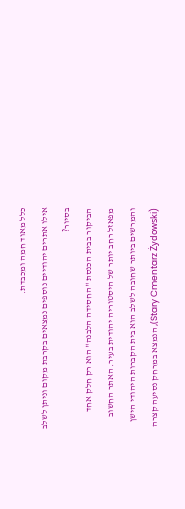כלל מאוד חמה ומכבדת.
אילו אתרים יהודיים נוספים נמצאים בקרבת מקום וניתן לשלב בסיור?
הביקור בבית הכנסת "החסידה הלבנה" הוא רק חלק אחד מפאזל רחב יותר של היסטוריה יהודית בעיר. האתר החשוב והמרשים ביותר שחובה לשלב הוא בית הקברות היהודי הישן (Stary Cmentarz Żydowski), הנמצא במרחק נסיעה קצרה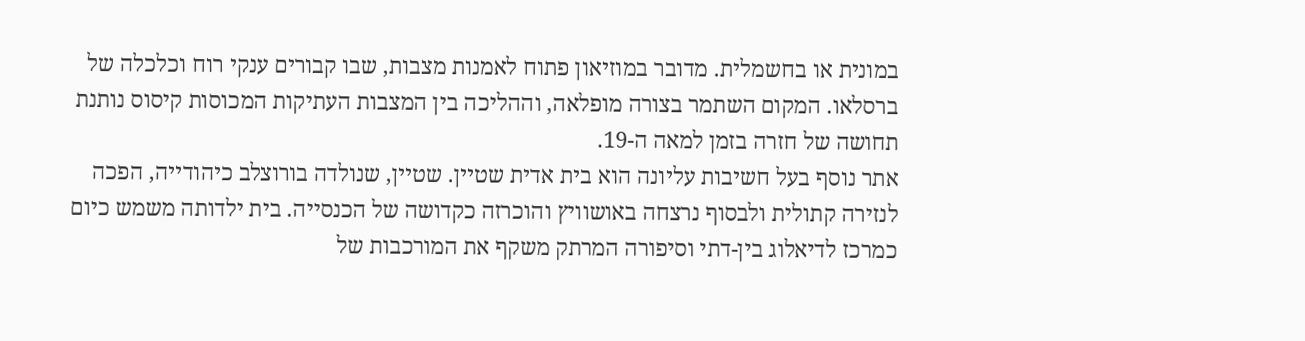במונית או בחשמלית. מדובר במוזיאון פתוח לאמנות מצבות, שבו קבורים ענקי רוח וכלכלה של ברסלאו. המקום השתמר בצורה מופלאה, וההליכה בין המצבות העתיקות המכוסות קיסוס נותנת תחושה של חזרה בזמן למאה ה-19.
אתר נוסף בעל חשיבות עליונה הוא בית אדית שטיין. שטיין, שנולדה בורוצלב כיהודייה, הפכה לנזירה קתולית ולבסוף נרצחה באושוויץ והוכרזה כקדושה של הכנסייה. בית ילדותה משמש כיום כמרכז לדיאלוג בין-דתי וסיפורה המרתק משקף את המורכבות של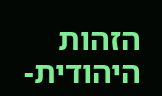הזהות היהודית-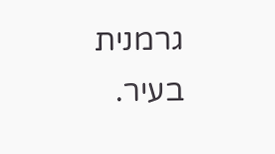גרמנית בעיר.